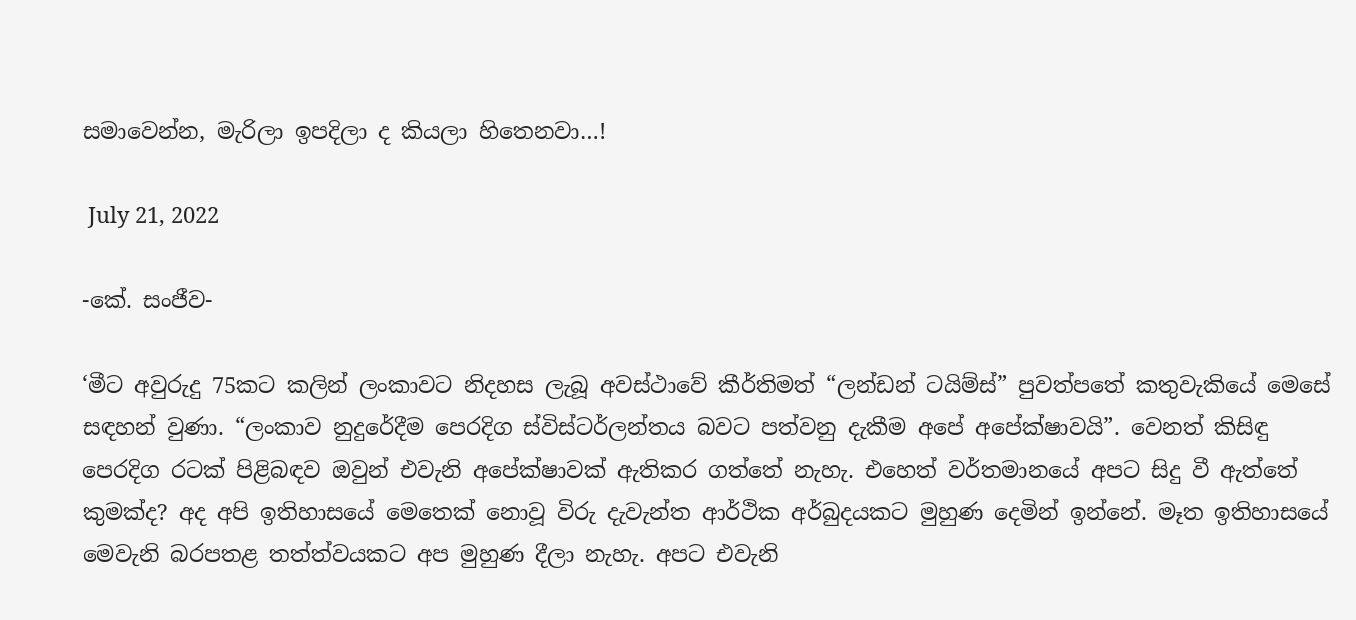සමාවෙන්න, මැරිලා ඉපදිලා ද කියලා හිතෙනවා…!

 July 21, 2022

-කේ. සංජීව-

‘මීට අවුරුදු 75කට කලින් ලංකාවට නිදහස ලැබූ අවස්ථාවේ කීර්තිමත් “ලන්ඩන් ටයිම්ස්” පුවත්පතේ කතුවැකියේ මෙසේ සඳහන් වුණා. “ලංකාව නුදුරේදීම පෙරදිග ස්විස්ටර්ලන්තය බවට පත්වනු දැකීම අපේ අපේක්ෂාවයි”. වෙනත් කිසිඳු පෙරදිග රටක් පිළිබඳව ඔවුන් එවැනි අපේක්ෂාවක් ඇතිකර ගත්තේ නැහැ. එහෙත් වර්තමානයේ අපට සිදු වී ඇත්තේ කුමක්ද? අද අපි ඉතිහාසයේ මෙතෙක් නොවූ විරු දැවැන්ත ආර්ථික අර්බුදයකට මුහුණ දෙමින් ඉන්නේ. මෑත ඉතිහාසයේ මෙවැනි බරපතළ තත්ත්වයකට අප මුහුණ දීලා නැහැ. අපට එවැනි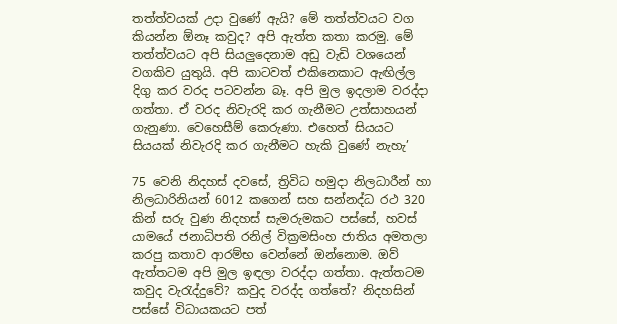තත්ත්වයක් උදා වුණේ ඇයි? මේ තත්ත්වයට වග කියන්න ඕනෑ කවුද? අපි ඇත්ත කතා කරමු. මේ තත්ත්වයට අපි සියලුදෙනාම අඩු වැඩි වශයෙන් වගකිව යුතුයි. අපි කාටවත් එකිනෙකාට ඇඟිල්ල දිගු කර වරද පටවන්න බෑ. අපි මුල ඉදලාම වරද්දා ගත්තා. ඒ වරද නිවැරදි කර ගැනීමට උත්සාහයන් ගැනුණා. වෙහෙසීම් කෙරුණා. එහෙත් සියයට සියයක් නිවැරදි කර ගැනීමට හැකි වුණේ නැහැ’

75 වෙනි නිදහස් දවසේ, ත්‍රිවිධ හමුදා නිලධාරීන් හා නිලධාරිනියන් 6012 කගෙන් සහ සන්නද්ධ රථ 320 කින් සරු වුණ නිදහස් සැමරුමකට පස්සේ, හවස් යාමයේ ජනාධිපති රනිල් වික්‍රමසිංහ ජාතිය අමතලා කරපු කතාව ආරම්භ වෙන්නේ ඔන්නොම. ඔව් ඇත්තටම අපි මුල ඉඳලා වරද්දා ගත්තා. ඇත්තටම කවුද වැරැද්දුවේ? කවුද වරද්ද ගත්තේ? නිදහසින් පස්සේ විධායකයට පත්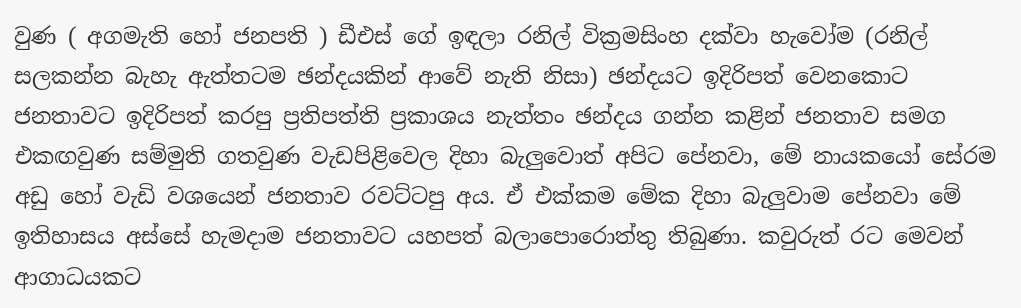වුණ ( අගමැති හෝ ජනපති ) ඩීඑස් ගේ ඉඳලා රනිල් වික්‍රමසිංහ දක්වා හැවෝම (රනිල් සලකන්න බැහැ ඇත්තටම ඡන්දයකින් ආවේ නැති නිසා) ඡන්දයට ඉදිරිපත් වෙනකොට ජනතාවට ඉදිරිපත් කරපු ප්‍රතිපත්ති ප්‍රකාශය නැත්තං ඡන්දය ගන්න කළින් ජනතාව සමග එකඟවුණ සම්මුති ගතවුණ වැඩපිළිවෙල දිහා බැලුවොත් අපිට පේනවා, මේ නායකයෝ සේරම අඩු හෝ වැඩි වශයෙන් ජනතාව රවට්ටපු අය. ඒ එක්කම මේක දිහා බැලුවාම පේනවා මේ ඉතිහාසය අස්සේ හැමදාම ජනතාවට යහපත් බලාපොරොත්තු තිබුණා. කවුරුත් රට මෙවන් ආගාධයකට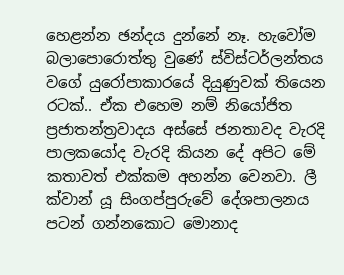හෙළන්න ඡන්දය දුන්නේ නෑ. හැවෝම බලාපොරොත්තු වුණේ ස්විස්ටර්ලන්තය වගේ යුරෝපාකාරයේ දියුණුවක් තියෙන රටක්.. ඒක එහෙම නම් නියෝජිත ප්‍රජාතන්ත්‍රවාදය අස්සේ ජනතාවද වැරදි පාලකයෝද වැරදි කියන දේ අපිට මේ කතාවත් එක්කම අහන්න වෙනවා. ලී ක්වාන් යූ සිංගප්පුරුවේ දේශපාලනය පටන් ගන්නකොට මොනාද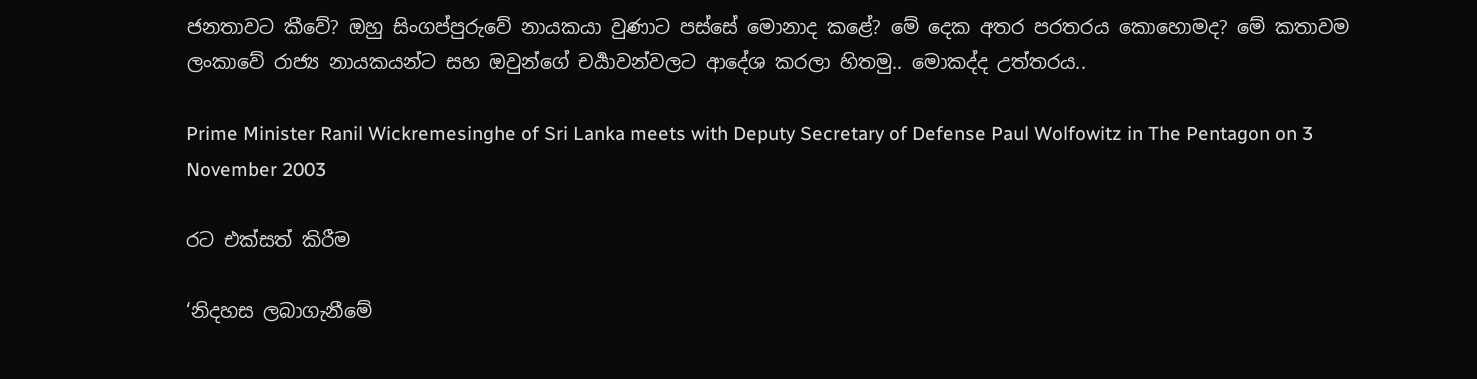ජනතාවට කීවේ? ඔහු සිංගප්පුරුවේ නායකයා වුණාට පස්සේ මොනාද කළේ? මේ දෙක අතර පරතරය කොහොමද? මේ කතාවම ලංකාවේ රාජ්‍ය නායකයන්ට සහ ඔවුන්ගේ චර්‍යාවන්වලට ආදේශ කරලා හිතමු.. මොකද්ද උත්තරය..

Prime Minister Ranil Wickremesinghe of Sri Lanka meets with Deputy Secretary of Defense Paul Wolfowitz in The Pentagon on 3 November 2003

රට එක්සත් කිරීම

‘නිදහස ලබාගැනීමේ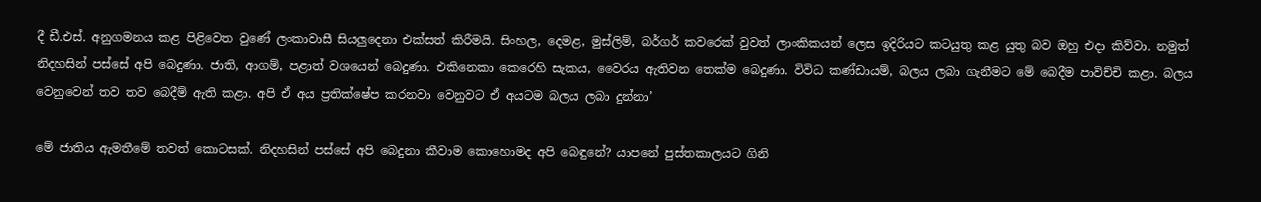දී ඩී.එස්. අනුගමනය කළ පිළිවෙත වුණේ ලංකාවාසී සියලුදෙනා එක්සත් කිරීමයි. සිංහල, දෙමළ, මුස්ලිම්, බර්ගර් කවරෙක් වුවත් ලාංකිකයන් ලෙස ඉදිරියට කටයුතු කළ යුතු බව ඔහු එදා කිව්වා. නමුත් නිදහසින් පස්සේ අපි බෙදුණා. ජාති, ආගම්, පළාත් වශයෙන් බෙදුණා. එකිනෙකා කෙරෙහි සැකය, වෛරය ඇතිවන තෙක්ම බෙදුණා. විවිධ කණ්ඩායම්, බලය ලබා ගැනීමට මේ බෙදීම පාවිච්චි කළා. බලය වෙනුවෙන් තව තව බෙදීම් ඇති කළා. අපි ඒ අය ප්‍රතික්ෂේප කරනවා වෙනුවට ඒ අයටම බලය ලබා දුන්නා’

මේ ජාතිය ඇමතීමේ තවත් කොටසක්. නිදහසින් පස්සේ අපි බෙදුනා කීවාම කොහොමද අපි බෙඳුනේ? යාපනේ පුස්තකාලයට ගිනි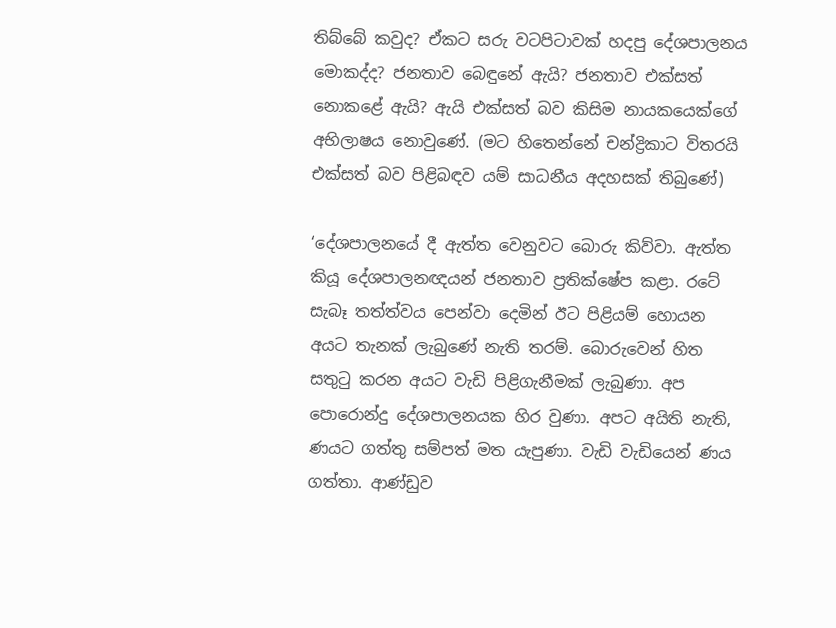තිබ්බේ කවුද? ඒකට සරු වටපිටාවක් හදපු දේශපාලනය මොකද්ද? ජනතාව බෙඳුනේ ඇයි? ජනතාව එක්සත් නොකළේ ඇයි? ඇයි එක්සත් බව කිසිම නායකයෙක්ගේ අභිලාෂය නොවුණේ. (මට හිතෙන්නේ චන්ද්‍රිකාට විතරයි එක්සත් බව පිළිබඳව යම් සාධනීය අදහසක් තිබුණේ)

‘දේශපාලනයේ දී ඇත්ත වෙනුවට බොරු කිව්වා. ඇත්ත කියූ දේශපාලනඥයන් ජනතාව ප්‍රතික්ෂේප කළා. රටේ සැබෑ තත්ත්වය පෙන්වා දෙමින් ඊට පිළියම් හොයන අයට තැනක් ලැබුණේ නැති තරම්. බොරුවෙන් හිත සතුටු කරන අයට වැඩි පිළිගැනීමක් ලැබුණා. අප පොරොන්දු දේශපාලනයක හිර වුණා. අපට අයිති නැති, ණයට ගත්තු සම්පත් මත යැපුණා. වැඩි වැඩියෙන් ණය ගත්තා. ආණ්ඩුව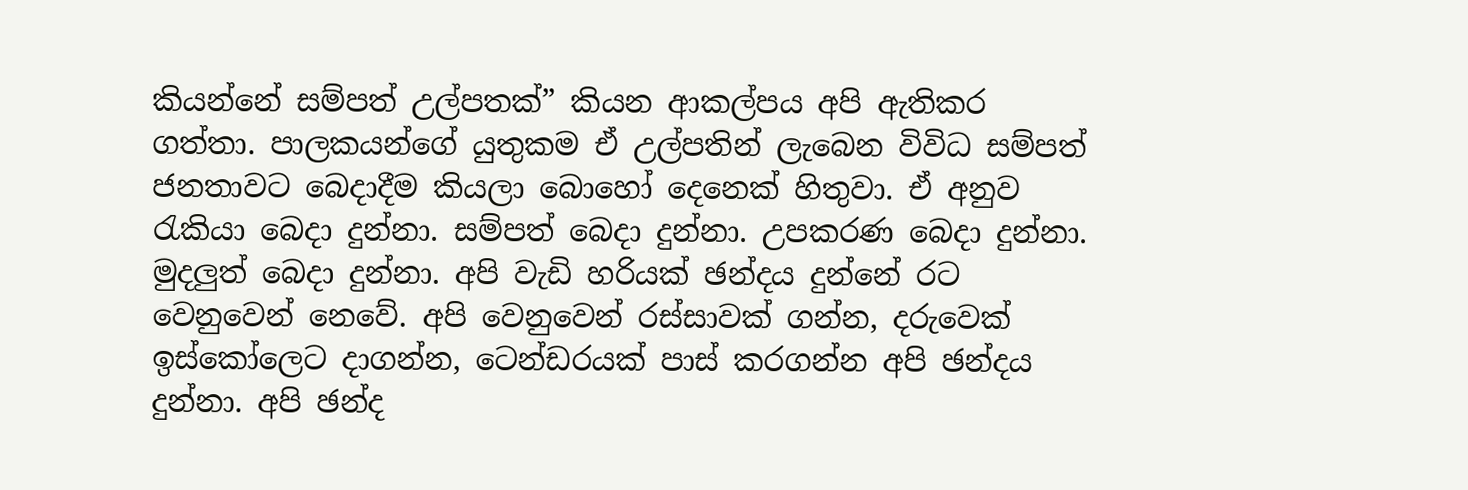කියන්නේ සම්පත් උල්පතක්” කියන ආකල්පය අපි ඇතිකර ගත්තා. පාලකයන්ගේ යුතුකම ඒ උල්පතින් ලැබෙන විවිධ සම්පත් ජනතාවට බෙදාදීම කියලා බොහෝ දෙනෙක් හිතුවා. ඒ අනුව රැකියා බෙදා දුන්නා. සම්පත් බෙදා දුන්නා. උපකරණ බෙදා දුන්නා. මුදලුත් බෙදා දුන්නා. අපි වැඩි හරියක් ඡන්දය දුන්නේ රට වෙනුවෙන් නෙවේ. අපි වෙනුවෙන් රස්සාවක් ගන්න, දරුවෙක් ඉස්කෝලෙට දාගන්න, ටෙන්ඩරයක් පාස් කරගන්න අපි ඡන්දය දුන්නා. අපි ඡන්ද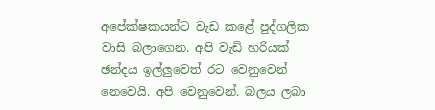අපේක්ෂකයන්ට වැඩ කළේ පුද්ගලික වාසි බලාගෙන. අපි වැඩි හරියක් ඡන්දය ඉල්ලුවෙත් රට වෙනුවෙන් නෙවෙයි. අපි වෙනුවෙන්. බලය ලබා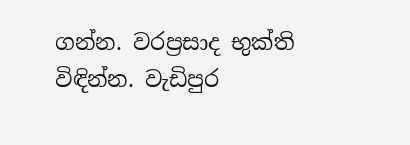ගන්න. වරප්‍රසාද භුක්ති විඳින්න. වැඩිපුර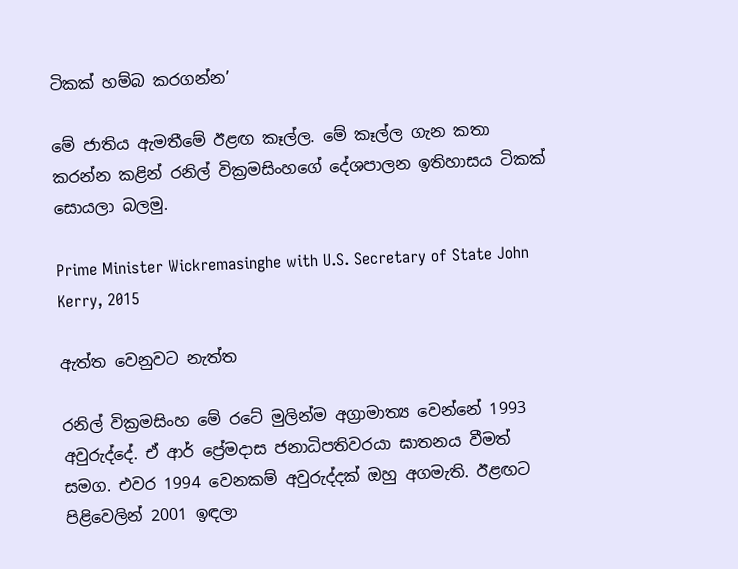ටිකක් හම්බ කරගන්න’

මේ ජාතිය ඇමතීමේ ඊළඟ කෑල්ල. මේ කෑල්ල ගැන කතා කරන්න කළින් රනිල් වික්‍රමසිංහගේ දේශපාලන ඉතිහාසය ටිකක් සොයලා බලමු.

Prime Minister Wickremasinghe with U.S. Secretary of State John Kerry, 2015

ඇත්ත වෙනුවට නැත්ත

රනිල් වික්‍රමසිංහ මේ රටේ මුලින්ම අග්‍රාමාත්‍ය වෙන්නේ 1993 අවුරුද්දේ. ඒ ආර් ප්‍රේමදාස ජනාධිපතිවරයා ඝාතනය වීමත් සමග. එවර 1994 වෙනකම් අවුරුද්දක් ඔහු අගමැති. ඊළඟට පිළිවෙලින් 2001 ඉඳලා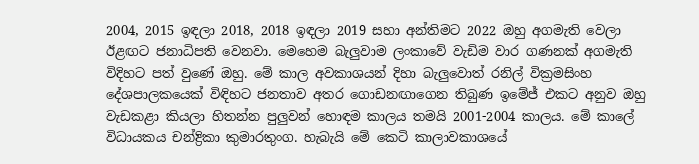2004, 2015 ඉඳලා 2018, 2018 ඉඳලා 2019 සහා අන්තිමට 2022 ඔහු අගමැති වෙලා ඊළඟට ජනාධිපති වෙනවා. මෙහෙම බැලුවාම ලංකාවේ වැඩිම වාර ගණනක් අගමැති විදිහට පත් වුණේ ඔහු. මේ කාල අවකාශයන් දිහා බැලුවොත් රනිල් වික්‍රමසිංහ දේශපාලකයෙක් විඳිහට ජනතාව අතර ගොඩනඟාගෙන තිබුණ ඉමේජ් එකට අනුව ඔහු වැඩකළා කියලා හිතන්න පුලුවන් හොඳම කාලය තමයි 2001-2004 කාලය. මේ කාලේ විධායකය චන්ද්‍රිකා කුමාරතුංග. හැබැයි මේ කෙටි කාලාවකාශයේ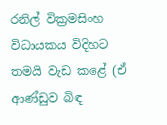රනිල් වික්‍රමසිංහ විධායකය විදිහට තමයි වැඩ කළේ (ඒ ආණ්ඩුව බිඳ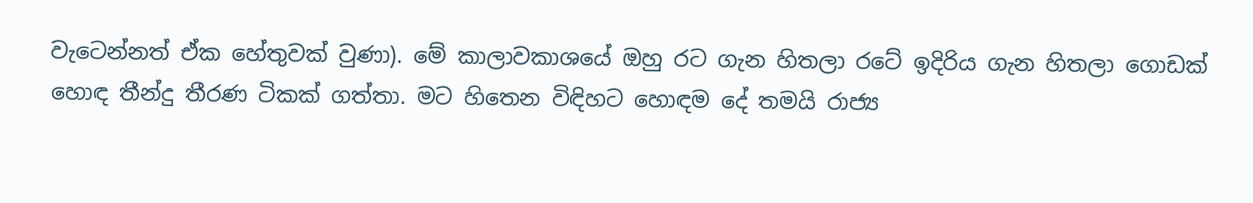වැටෙන්නත් ඒක හේතුවක් වුණා). මේ කාලාවකාශයේ ඔහු රට ගැන හිතලා රටේ ඉදිරිය ගැන හිතලා ගොඩක් හොඳ තීන්දු තීරණ ටිකක් ගත්තා. මට හිතෙන විඳිහට හොඳම දේ තමයි රාජ්‍ය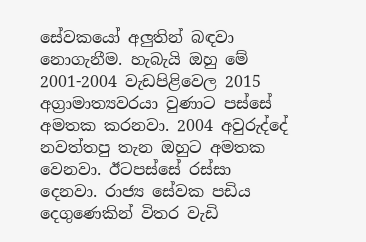සේවකයෝ අලුතින් බඳවා නොගැනීම. හැබැයි ඔහු මේ 2001-2004 වැඩපිළිවෙල 2015 අග්‍රාමාත්‍යවරයා වුණාට පස්සේ අමතක කරනවා. 2004 අවුරුද්දේ නවත්තපු තැන ඔහුට අමතක වෙනවා. ඊටපස්සේ රස්සා දෙනවා. රාජ්‍ය සේවක පඩිය දෙගුණෙකින් විතර වැඩි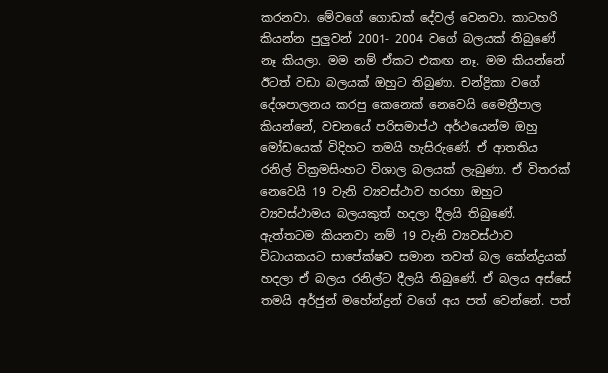කරනවා. මේවගේ ගොඩක් දේවල් වෙනවා. කාටහරි කියන්න පුලුවන් 2001- 2004 වගේ බලයක් තිබුණේ නෑ කියලා. මම නම් ඒකට එකඟ නෑ. මම කියන්නේ ඊටත් වඩා බලයක් ඔහුට තිබුණා. චන්ද්‍රිකා වගේ දේශපාලනය කරපු කෙනෙක් නෙවෙයි මෛත්‍රීපාල කියන්නේ, වචනයේ පරිසමාප්ථ අර්ථයෙන්ම ඔහු මෝඩයෙක් විදිහට තමයි හැසිරුණේ. ඒ ආතතිය රනිල් වික්‍රමසිංහට විශාල බලයක් ලැබුණා. ඒ විතරක් නෙවෙයි 19 වැනි ව්‍යවස්ථාව හරහා ඔහුට ව්‍යවස්ථාමය බලයකුත් හදලා දීලයි තිබුණේ. ඇත්තටම කියනවා නම් 19 වැනි ව්‍යවස්ථාව විධායකයට සාපේක්ෂව සමාන තවත් බල කේන්ද්‍රයක් හදලා ඒ බලය රනිල්ට දීලයි තිබුණේ. ඒ බලය අස්සේ තමයි අර්ජුන් මහේන්ද්‍රන් වගේ අය පත් වෙන්නේ. පත්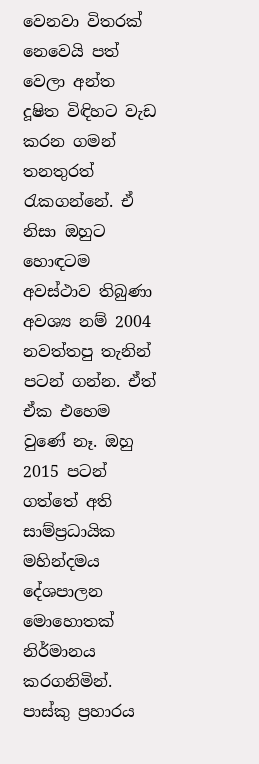වෙනවා විතරක් නෙවෙයි පත් වෙලා අන්ත දූෂිත විඳිහට වැඩ කරන ගමන් තනතුරත් රැකගන්නේ. ඒ නිසා ඔහුට හොඳටම අවස්ථාව තිබුණා අවශ්‍ය නම් 2004 නවත්තපු තැනින් පටන් ගන්න. ඒත් ඒක එහෙම වුණේ නෑ. ඔහු 2015 පටන් ගත්තේ අති සාම්ප්‍රධායික මහින්දමය දේශපාලන මොහොතක් නිර්මානය කරගනිමින්. පාස්කු ප්‍රහාරය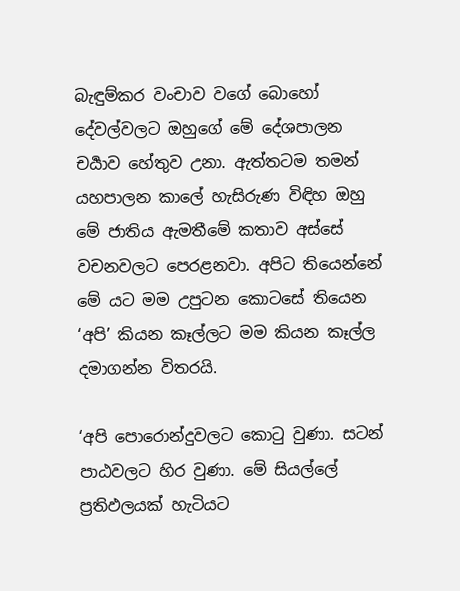බැඳුම්කර වංචාව වගේ බොහෝ දේවල්වලට ඔහුගේ මේ දේශපාලන චර්‍යාව හේතුව උනා. ඇත්තටම තමන් යහපාලන කාලේ හැසිරුණ විඳිහ ඔහු මේ ජාතිය ඇමතීමේ කතාව අස්සේ වචනවලට පෙරළනවා. අපිට තියෙන්නේ මේ යට මම උපුටන කොටසේ තියෙන ‘අපි’ කියන කෑල්ලට මම කියන කෑල්ල දමාගන්න විතරයි.

‘අපි පොරොන්දුවලට කොටු වුණා. සටන් පාඨවලට හිර වුණා. මේ සියල්ලේ ප්‍රතිඵලයක් හැටියට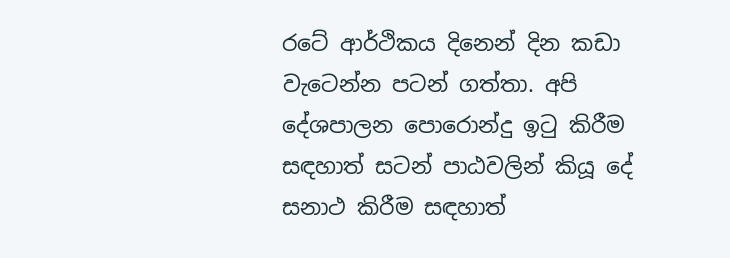රටේ ආර්ථිකය දිනෙන් දින කඩා වැටෙන්න පටන් ගත්තා. අපි දේශපාලන පොරොන්දු ඉටු කිරීම සඳහාත් සටන් පාඨවලින් කියූ දේ සනාථ කිරීම සඳහාත්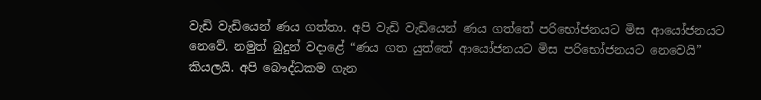වැඩි වැඩියෙන් ණය ගත්තා. අපි වැඩි වැඩියෙන් ණය ගත්තේ පරිභෝජනයට මිස ආයෝජනයට නෙවේ. නමුත් බුදුන් වදාළේ “ණය ගත යුත්තේ ආයෝජනයට මිස පරිභෝජනයට නෙවෙයි” කියලයි. අපි බෞද්ධකම ගැන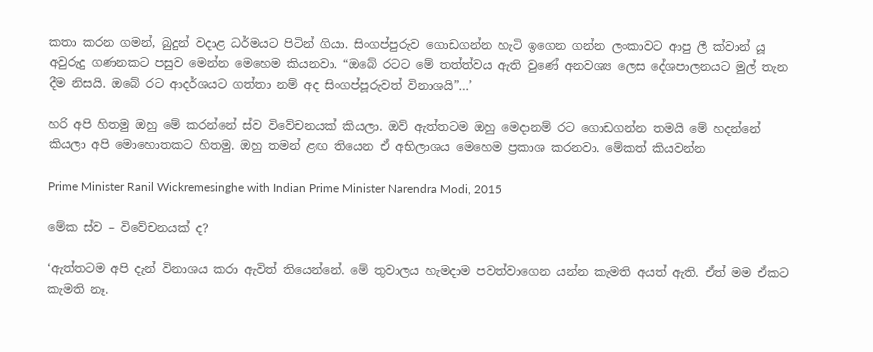කතා කරන ගමන්, බුදුන් වදාළ ධර්මයට පිටින් ගියා. සිංගප්පුරුව ගොඩගන්න හැටි ඉගෙන ගන්න ලංකාවට ආපු ලී ක්වාන් යූ අවුරුදු ගණනකට පසුව මෙන්න මෙහෙම කියනවා. “ඔබේ රටට මේ තත්ත්වය ඇති වුණේ අනවශ්‍ය ලෙස දේශපාලනයට මුල් තැන දීම නිසයි. ඔබේ රට ආදර්ශයට ගත්තා නම් අද සිංගප්පූරුවත් විනාශයි”…’

හරි අපි හිතමු ඔහු මේ කරන්නේ ස්ව විවේචනයක් කියලා. ඔව් ඇත්තටම ඔහු මෙදානම් රට ගොඩගන්න තමයි මේ හදන්නේ කියලා අපි මොහොතකට හිතමු. ඔහු තමන් ළඟ තියෙන ඒ අභිලාශය මෙහෙම ප්‍රකාශ කරනවා. මේකත් කියවන්න

Prime Minister Ranil Wickremesinghe with Indian Prime Minister Narendra Modi, 2015

මේක ස්ව – විවේචනයක් ද?

‘ඇත්තටම අපි දැන් විනාශය කරා ඇවිත් තියෙන්නේ. මේ තුවාලය හැමදාම පවත්වාගෙන යන්න කැමති අයත් ඇති. ඒත් මම ඒකට කැමති නෑ.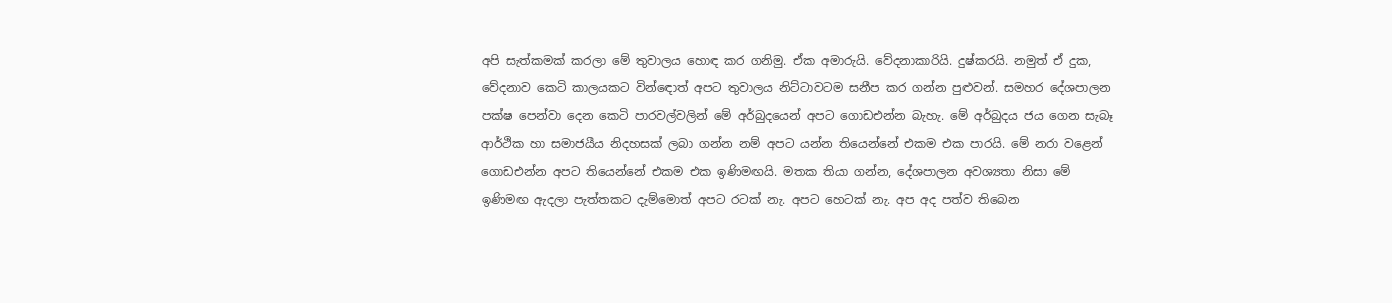අපි සැත්කමක් කරලා මේ තුවාලය හොඳ කර ගනිමු. ඒක අමාරුයි. වේදනාකාරියි. දුෂ්කරයි. නමුත් ඒ දුක, වේදනාව කෙටි කාලයකට වින්ඳොත් අපට තුවාලය නිට්ටාවටම සනීප කර ගන්න පුළුවන්. සමහර දේශපාලන පක්ෂ පෙන්වා දෙන කෙටි පාරවල්වලින් මේ අර්බුදයෙන් අපට ගොඩඑන්න බැහැ. මේ අර්බුදය ජය ගෙන සැබෑ ආර්ථික හා සමාජයීය නිදහසක් ලබා ගන්න නම් අපට යන්න තියෙන්නේ එකම එක පාරයි. මේ නරා වළෙන් ගොඩඑන්න අපට තියෙන්නේ එකම එක ඉණිමඟයි. මතක තියා ගන්න, දේශපාලන අවශ්‍යතා නිසා මේ ඉණිමඟ ඇදලා පැත්තකට දැම්මොත් අපට රටක් නැ. අපට හෙටක් නැ. අප අද පත්ව තිබෙන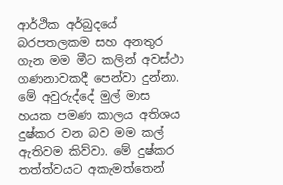ආර්ථික අර්බුදයේ බරපතලකම සහ අනතුර ගැන මම මීට කලින් අවස්ථා ගණනාවකදී පෙන්වා දුන්නා. මේ අවුරුද්දේ මුල් මාස හයක පමණ කාලය අතිශය දුෂ්කර වන බව මම කල් ඇතිවම කිව්වා. මේ දුෂ්කර තත්ත්වයට අකැමත්තෙන්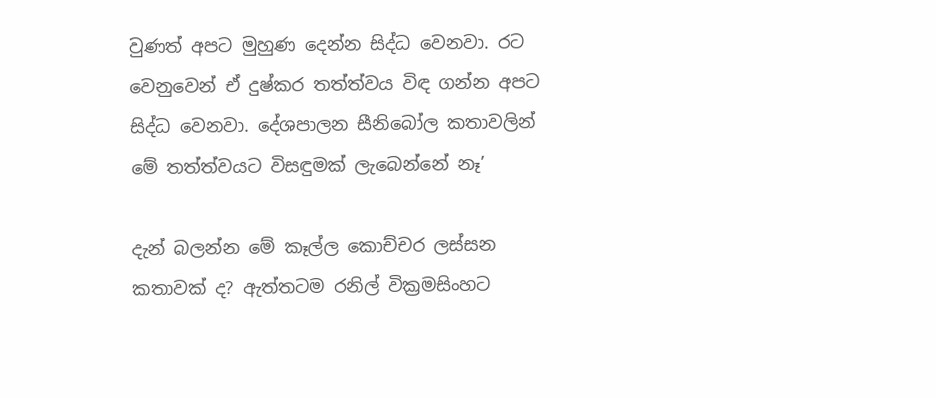වුණත් අපට මුහුණ දෙන්න සිද්ධ වෙනවා. රට වෙනුවෙන් ඒ දුෂ්කර තත්ත්වය විඳ ගන්න අපට සිද්ධ වෙනවා. දේශපාලන සීනිබෝල කතාවලින් මේ තත්ත්වයට විසඳුමක් ලැබෙන්නේ නෑ’

දැන් බලන්න මේ කෑල්ල කොච්චර ලස්සන කතාවක් ද? ඇත්තටම රනිල් වික්‍රමසිංහට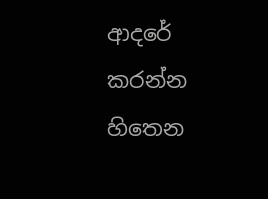ආදරේ කරන්න හිතෙන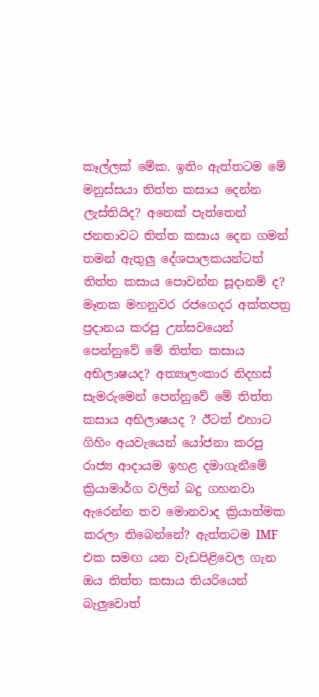කෑල්ලක් මේක. ඉතිං ඇත්තටම මේ මනුස්සයා තිත්ත කසාය දෙන්න ලැස්තියිද? අනෙක් පැත්තෙන් ජනතාවට තිත්ත කසාය දෙන ගමන් තමන් ඇතුලු දේශපාලකයන්ටත් තිත්ත කසාය පොවන්න සූදානම් ද? මෑතක මහනුවර රජගෙදර අක්තපත්‍ර ප්‍රදානය කරපු උත්සවයෙන් පෙන්නුවේ මේ තිත්ත කසාය අභිලාෂයද? අත්‍යාලංකාර නිදහස් සැමරුමෙන් පෙන්නුවේ මේ තිත්ත කසාය අභිලාෂයද ? ඊටත් එහාට ගිහිං අයවැයෙන් යෝජනා කරපු රාජ්‍ය ආදායම ඉහළ දමාගැනීමේ ක්‍රියාමාර්ග වලින් බදු ගහනවා ඇරෙන්න තව මොනවාද ක්‍රියාත්මක කරලා තිබෙන්නේ? ඇත්තටම IMF එක සමඟ යන වැඩපිළිවෙල ගැන ඔය තිත්ත කසාය තියරියෙන් බැලුවොත්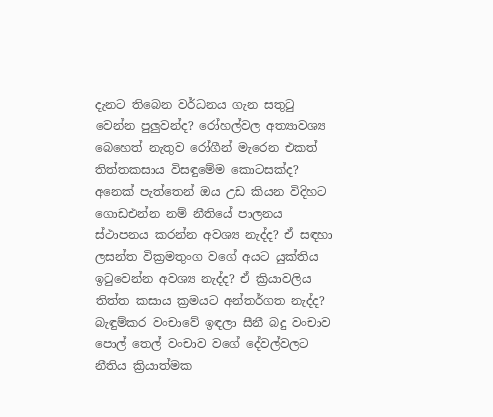දැනට තිබෙන වර්ධනය ගැන සතුටු වෙන්න පුලුවන්ද? රෝහල්වල අත්‍යාවශ්‍ය බෙහෙත් නැතුව රෝගීන් මැරෙන එකත් තිත්තකසාය විසඳුමේම කොටසක්ද? අනෙක් පැත්තෙන් ඔය උඩ කියන විදිහට ගොඩඑන්න නම් නීතියේ පාලනය ස්ථාපනය කරන්න අවශ්‍ය නැද්ද? ඒ සඳහා ලසන්ත වික්‍රමතුංග වගේ අයට යුක්තිය ඉටුවෙන්න අවශ්‍ය නැද්ද? ඒ ක්‍රියාවලිය තිත්ත කසාය ක්‍රමයට අන්තර්ගත නැද්ද? බැඳුම්කර වංචාවේ ඉඳලා සීනී බදු වංචාව පොල් තෙල් වංචාව වගේ දේවල්වලට නීතිය ක්‍රියාත්මක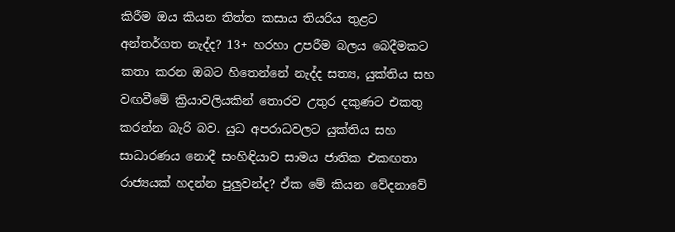කිරීම ඔය කියන තිත්ත කසාය තියරිය තුළට අන්තර්ගත නැද්ද? 13+ හරහා උපරීම බලය බෙදීමකට කතා කරන ඔබට හිතෙන්නේ නැද්ද සත්‍ය, යුක්තිය සහ වඟවීමේ ක්‍රියාවලියකින් තොරව උතුර දකුණට එකතු කරන්න බැරි බව. යුධ අපරාධවලට යුක්තිය සහ සාධාරණය නොදී සංහිඳියාව සාමය ජාතික එකඟතා රාජ්‍යයක් හදන්න පුලුවන්ද? ඒක මේ කියන වේදනාවේ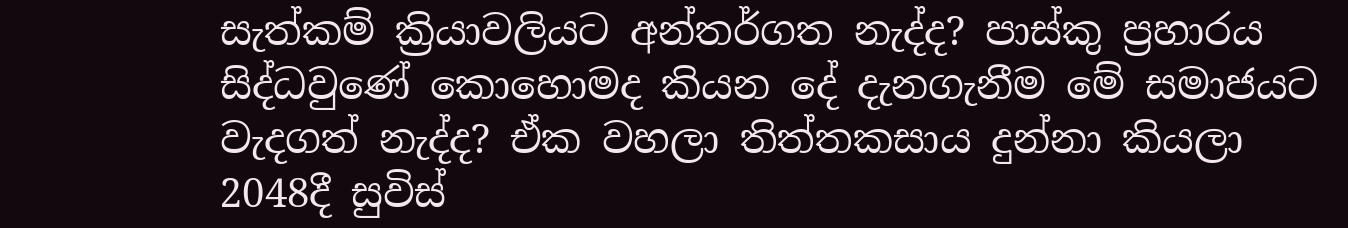සැත්කම් ක්‍රියාවලියට අන්තර්ගත නැද්ද? පාස්කු ප්‍රහාරය සිද්ධවුණේ කොහොමද කියන දේ දැනගැනීම මේ සමාජයට වැදගත් නැද්ද? ඒක වහලා තිත්තකසාය දුන්නා කියලා 2048දී සුවිස්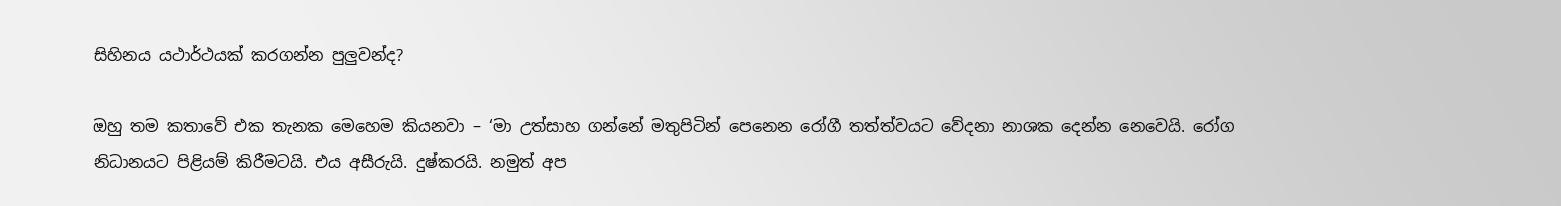සිහිනය යථාර්ථයක් කරගන්න පුලුවන්ද?

ඔහු තම කතාවේ එක තැනක මෙහෙම කියනවා – ‘මා උත්සාහ ගන්නේ මතුපිටින් පෙනෙන රෝගී තත්ත්වයට වේදනා නාශක දෙන්න නෙවෙයි. රෝග නිධානයට පිළියම් කිරීමටයි. එය අසීරුයි. දුෂ්කරයි. නමුත් අප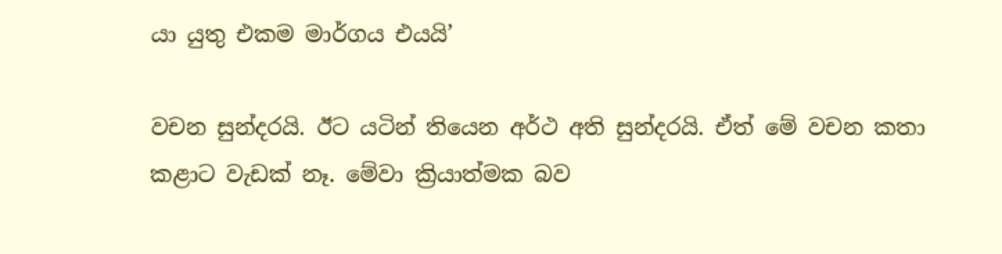යා යුතු එකම මාර්ගය එයයි’

වචන සුන්දරයි. ඊට යටින් තියෙන අර්ථ අති සුන්දරයි. ඒත් මේ වචන කතා කළාට වැඩක් නෑ. මේවා ක්‍රියාත්මක බව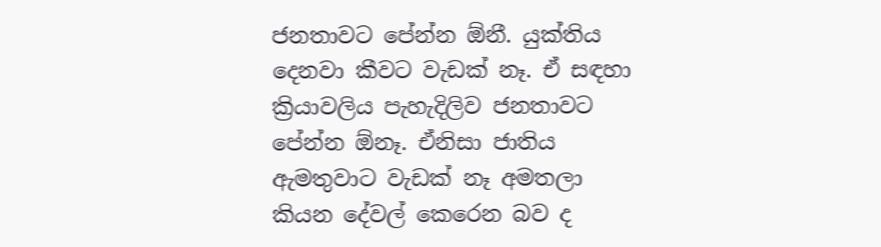ජනතාවට පේන්න ඕනී. යුක්තිය දෙනවා කීවට වැඩක් නෑ. ඒ සඳහා ක්‍රියාවලිය පැහැදිලිව ජනතාවට පේන්න ඕනෑ. ඒනිසා ජාතිය ඇමතුවාට වැඩක් නෑ අමතලා කියන දේවල් කෙරෙන බව ද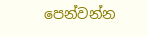පෙන්වන්න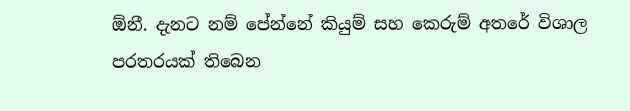ඕනී. දැනට නම් පේන්නේ කියුම් සහ කෙරුම් අතරේ විශාල පරතරයක් තිබෙන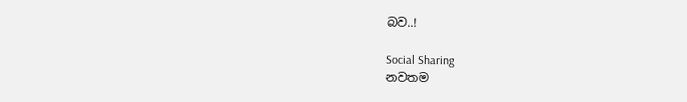බව..!

Social Sharing
නවතම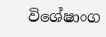විශේෂාංග